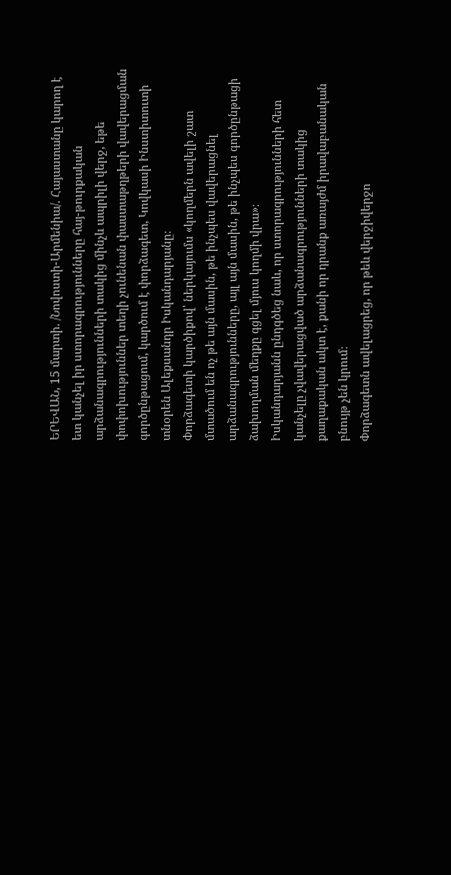ԵՐԵՎԱՆ, 15 մարտի. /Նովոստի-Արմենիա/. Հայաստանը կարող է ետ կանչել իր ստորագրությունները հայ-թուրքական արձանագրությունների տակից մինչև ապրիլի վերջ, եթե փոփոխություններ տեղի չունենան փաստաթղթերի վավերացման գործընթացում, կարծում է փորձագետ, Կովկասի Ինստիտուտի տնօրեն Ալեքսանդր Իսկանդարյանը։
Փորձագետի կարծիքով՝ ներկայումս «կողմերն ավելի շատ մտածում են ոչ թե այն մասին, թե ինչպես վավերացնել արձանագրությունները, այլ այն մասին, թե ինչպես գործընթացի ձախողման մեղքը գցել մյուս կողմի վրա»։
Իսկանդարյանն ընդգծեց նաև, որ ստորագրությունների հետ կանչելը չվավերացված արձանագրությունների տակից քաղաքական ակտ է, քանի որ դրանք առայժմ իրավաբանական բնույթ չեն կրում։
Փորձագետն ավելացրեց, որ թեև վերջիվերջո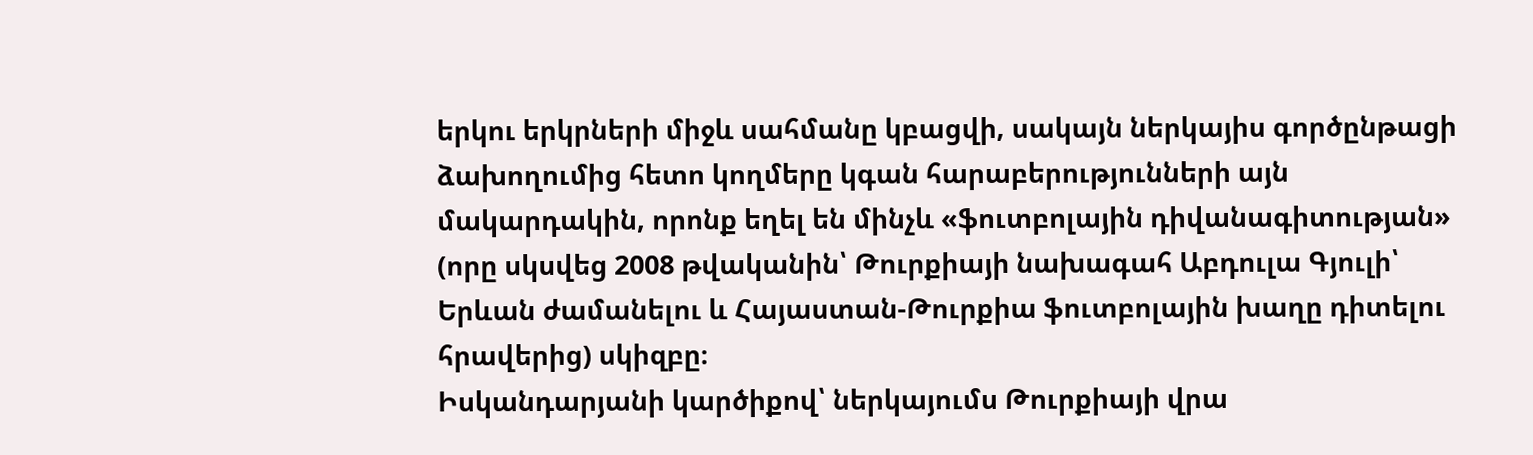երկու երկրների միջև սահմանը կբացվի, սակայն ներկայիս գործընթացի ձախողումից հետո կողմերը կգան հարաբերությունների այն մակարդակին, որոնք եղել են մինչև «ֆուտբոլային դիվանագիտության» (որը սկսվեց 2008 թվականին՝ Թուրքիայի նախագահ Աբդուլա Գյուլի՝ Երևան ժամանելու և Հայաստան-Թուրքիա ֆուտբոլային խաղը դիտելու հրավերից) սկիզբը։
Իսկանդարյանի կարծիքով՝ ներկայումս Թուրքիայի վրա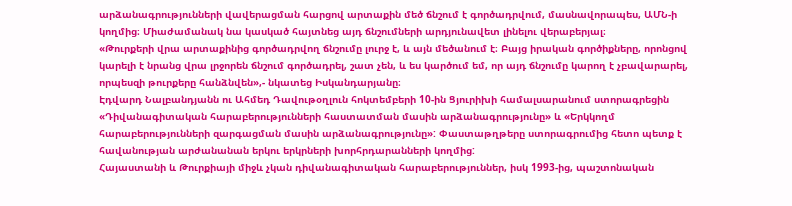արձանագրությունների վավերացման հարցով արտաքին մեծ ճնշում է գործադրվում, մասնավորապես, ԱՄՆ-ի կողմից։ Միաժամանակ նա կասկած հայտնեց այդ ճնշումների արդյունավետ լինելու վերաբերյալ։
«Թուրքերի վրա արտաքինից գործադրվող ճնշումը լուրջ է, և այն մեծանում է։ Բայց իրական գործիքները, որոնցով կարելի է նրանց վրա լրջորեն ճնշում գործադրել, շատ չեն, և ես կարծում եմ, որ այդ ճնշումը կարող է չբավարարել, որպեսզի թուրքերը հանձնվեն»,- նկատեց Իսկանդարյանը։
Էդվարդ Նալբանդյանն ու Ահմեդ Դավութօղլուն հոկտեմբերի 10-ին Ցյուրիխի համալսարանում ստորագրեցին «Դիվանագիտական հարաբերությունների հաստատման մասին արձանագրությունը» և «Երկկողմ հարաբերությունների զարգացման մասին արձանագրությունը»: Փաստաթղթերը ստորագրումից հետո պետք է հավանության արժանանան երկու երկրների խորհրդարանների կողմից:
Հայաստանի և Թուրքիայի միջև չկան դիվանագիտական հարաբերություններ, իսկ 1993-ից, պաշտոնական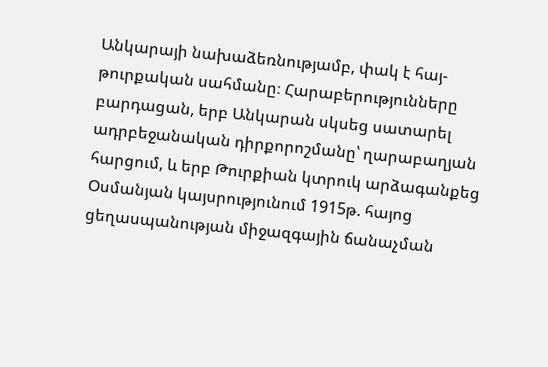Անկարայի նախաձեռնությամբ, փակ է հայ-թուրքական սահմանը։ Հարաբերությունները բարդացան, երբ Անկարան սկսեց սատարել ադրբեջանական դիրքորոշմանը՝ ղարաբաղյան հարցում, և երբ Թուրքիան կտրուկ արձագանքեց Օսմանյան կայսրությունում 1915թ. հայոց ցեղասպանության միջազգային ճանաչման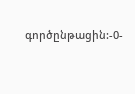գործընթացին:-0-